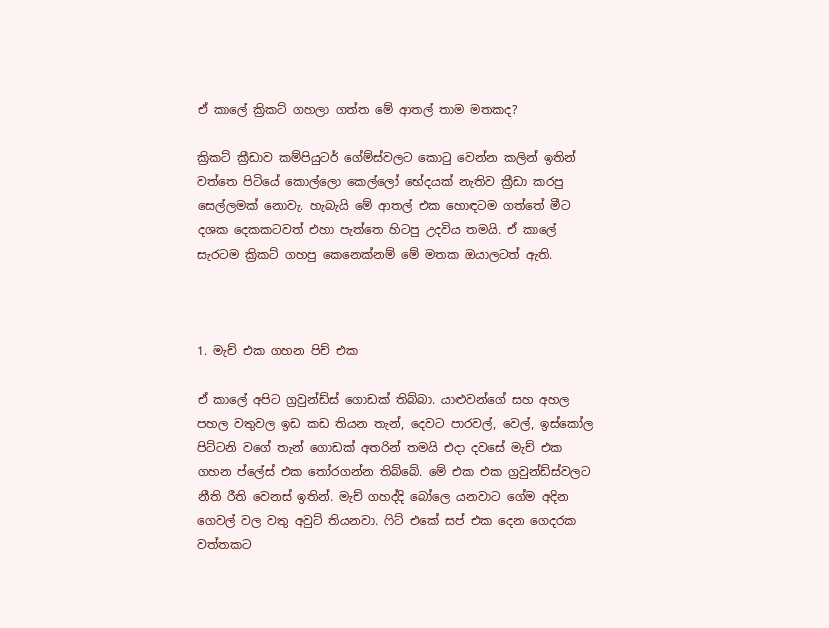ඒ කාලේ ක්‍රිකට් ගහලා ගත්ත මේ ආතල් තාම මතකද?

ක්‍රිකට් ක්‍රීඩාව කම්පියුටර් ගේම්ස්වලට කොටු වෙන්න කලින් ඉතින් වත්තෙ පිටියේ කොල්ලො කෙල්ලෝ භේදයක් නැතිව ක්‍රීඩා කරපු සෙල්ලමක් නොවැ. හැබැයි මේ ආතල් එක හොඳටම ගත්තේ මීට දශක දෙකකටවත් එහා පැත්තෙ හිටපු උදවිය තමයි. ඒ කාලේ සැරටම ක්‍රිකට් ගහපු කෙනෙක්නම් මේ මතක ඔයාලටත් ඇති.



1. මැච් එක ගහන පිච් එක

ඒ කාලේ අපිට ග්‍රවුන්ඩ්ස් ගොඩක් තිබ්බා. යාළුවන්ගේ සහ අහල පහල වතුවල ඉඩ කඩ තියන තැන්, දෙවට පාරවල්, වෙල්, ඉස්කෝල පිට්ටනි වගේ තැන් ගොඩක් අතරින් තමයි එදා දවසේ මැච් එක ගහන ප්ලේස් එක තෝරගන්න තිබ්බේ. මේ එක එක ග්‍රවුන්ඩ්ස්වලට නීති රීති වෙනස් ඉතින්. මැච් ගහද්දි බෝලෙ යනවාට ගේම අදින ගෙවල් වල වතු අවුට් තියනවා. ෆිට් එකේ සප් එක දෙන ගෙදරක වත්තකට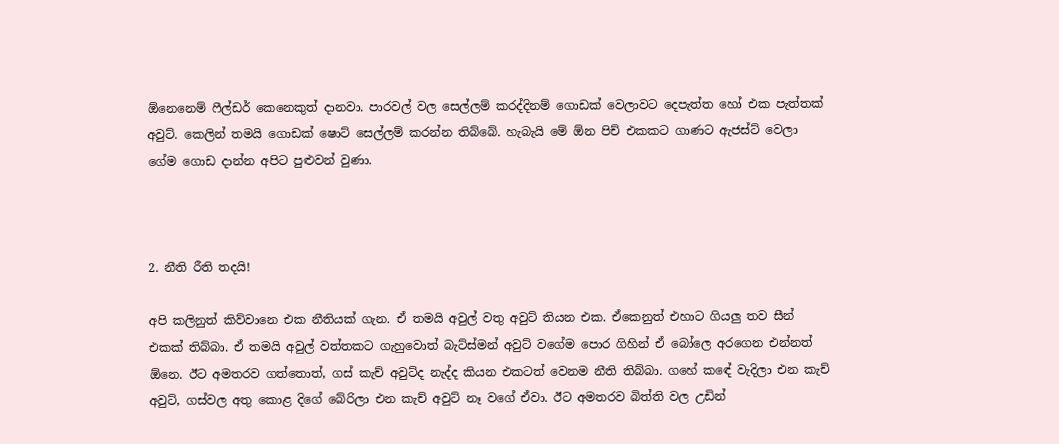ඕනෙනෙම් ෆීල්ඩර් කෙනෙකුත් දානවා. පාරවල් වල සෙල්ලම් කරද්දිනම් ගොඩක් වෙලාවට දෙපැත්ත හෝ එක පැත්තක් අවුට්. කෙලින් තමයි ගොඩක් ෂොට් සෙල්ලම් කරන්න තිබ්බේ. හැබැයි මේ ඕන පිච් එකකට ගාණට ඇජස්ට් වෙලා ගේම ගොඩ දාන්න අපිට පුළුවන් වුණා.



2. නීති රීති තදයි!

අපි කලිනුත් කිව්වානෙ එක නීතියක් ගැන. ඒ තමයි අවුල් වතු අවුට් තියන එක. ඒකෙනුත් එහාට ගියලු තව සීන් එකක් තිබ්බා. ඒ තමයි අවුල් වත්තකට ගැහුවොත් බැට්ස්මන් අවුට් වගේම පොර ගිහින් ඒ බෝලෙ අරගෙන එන්නත් ඕනෙ. ඊට අමතරව ගත්තොත්, ගස් කැච් අවුට්ද නැද්ද කියන එකටත් වෙනම නීති තිබ්බා. ගහේ කඳේ වැදිලා එන කැච් අවුට්, ගස්වල අතු කොළ දිගේ බේරිලා එන කැච් අවුට් නෑ වගේ ඒවා. ඊට අමතරව බිත්ති වල උඩින්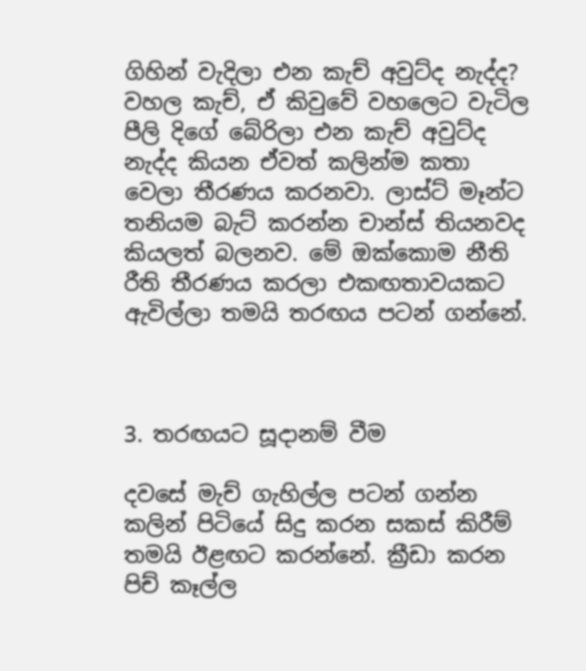ගිහින් වැදිලා එන කැච් අවුට්ද නැද්ද? වහල කැච්, ඒ කිවුවේ වහලෙට වැටිල පීලි දිගේ බේරිලා එන කැච් අවුට්ද නැද්ද කියන ඒවත් කලින්ම කතා වෙලා තීරණය කරනවා. ලාස්ට් මෑන්ට තනියම බැට් කරන්න චාන්ස් තියනවද කියලත් බලනව. මේ ඔක්කොම නීති රීති තීරණය කරලා එකඟතාවයකට ඇවිල්ලා තමයි තරඟය පටන් ගන්නේ.



3. තරඟයට සූදානම් වීම

දවසේ මැච් ගැහිල්ල පටන් ගන්න කලින් පිටියේ සිදු කරන සකස් කිරීම් තමයි ඊළඟට කරන්නේ. ක්‍රීඩා කරන පිච් කෑල්ල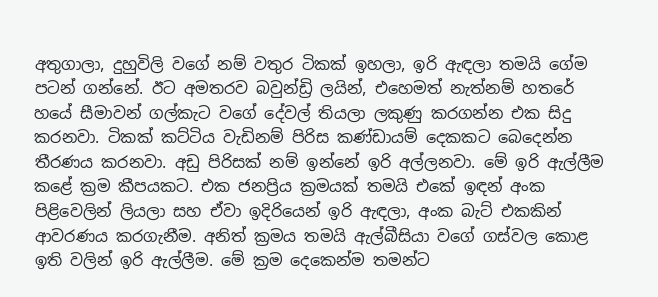අතුගාලා, දුහුවිලි වගේ නම් වතුර ටිකක් ඉහලා, ඉරි ඇඳලා තමයි ගේම පටන් ගන්නේ. ඊට අමතරව බවුන්ඩ්‍රි ලයින්, එහෙමත් නැත්නම් හතරේ හයේ සීමාවන් ගල්කැට වගේ දේවල් තියලා ලකුණු කරගන්න එක සිදු කරනවා. ටිකක් කට්ටිය වැඩිනම් පිරිස කණ්ඩායම් දෙකකට බෙදෙන්න තීරණය කරනවා. අඩු පිරිසක් නම් ඉන්නේ ඉරි අල්ලනවා. මේ ඉරි ඇල්ලීම කළේ ක්‍රම කීපයකට. එක ජනප්‍රිය ක්‍රමයක් තමයි එකේ ඉඳන් අංක පිළිවෙලින් ලියලා සහ ඒවා ඉදිරියෙන් ඉරි ඇඳලා, අංක බැට් එකකින් ආවරණය කරගැනීම. අනිත් ක්‍රමය තමයි ඇල්බීසියා වගේ ගස්වල කොළ ඉති වලින් ඉරි ඇල්ලීම. මේ ක්‍රම දෙකෙන්ම තමන්ට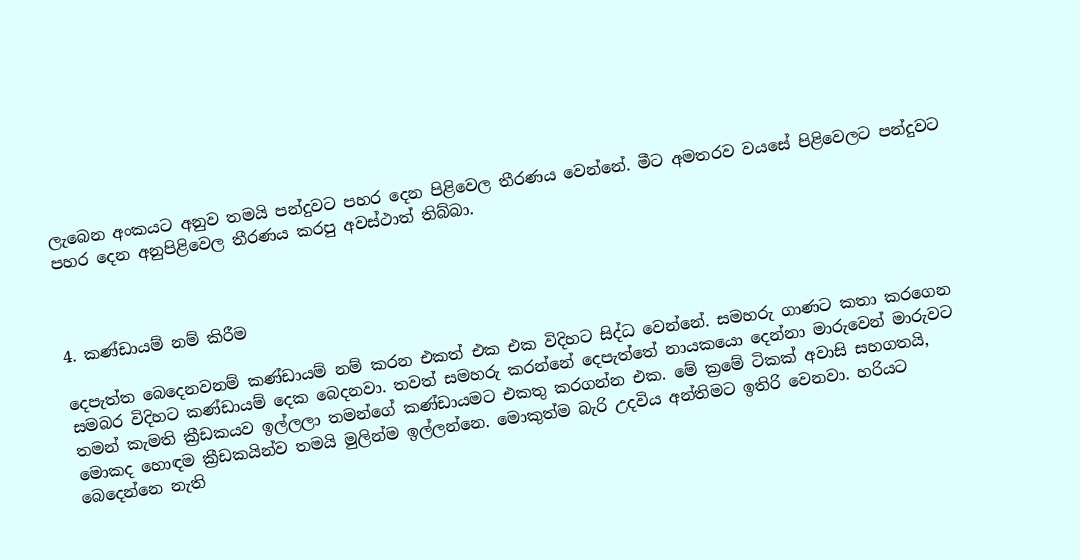ලැබෙන අංකයට අනුව තමයි පන්දුවට පහර දෙන පිළිවෙල තීරණය වෙන්නේ. මීට අමතරව වයසේ පිළිවෙලට පන්දුවට පහර දෙන අනුපිළිවෙල තීරණය කරපු අවස්ථාත් තිබ්බා.



4. කණ්ඩායම් නම් කිරීම

දෙපැත්ත බෙදෙනවනම් කණ්ඩායම් නම් කරන එකත් එක එක විදිහට සිද්ධ වෙන්නේ. සමහරු ගාණට කතා කරගෙන සමබර විදිහට කණ්ඩායම් දෙක බෙදනවා. තවත් සමහරු කරන්නේ දෙපැත්තේ නායකයො දෙන්නා මාරුවෙන් මාරුවට තමන් කැමති ක්‍රීඩකයව ඉල්ලලා තමන්ගේ කණ්ඩායමට එකතු කරගන්න එක. මේ ක්‍රමේ ටිකක් අවාසි සහගතයි, මොකද හොඳම ක්‍රීඩකයින්ව තමයි මුලින්ම ඉල්ලන්නෙ. මොකුත්ම බැරි උදවිය අන්තිමට ඉතිරි වෙනවා. හරියට බෙදෙන්නෙ නැති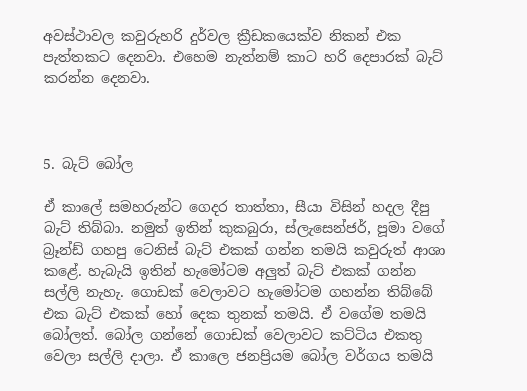අවස්ථාවල කවුරුහරි දුර්වල ක්‍රීඩකයෙක්ව නිකන් එක පැත්තකට දෙනවා. එහෙම නැත්නම් කාට හරි දෙපාරක් බැට් කරන්න දෙනවා.



5. බැට් බෝල

ඒ කාලේ සමහරුන්ට ගෙදර තාත්තා, සීයා විසින් හදල දීපු බැට් තිබ්බා. නමුත් ඉතින් කුකබුරා, ස්ලැසෙන්ජර්, පූමා වගේ බ්‍රෑන්ඩ් ගහපු ටෙනිස් බැට් එකක් ගන්න තමයි කවුරුත් ආශා කළේ. හැබැයි ඉතින් හැමෝටම අලුත් බැට් එකක් ගන්න සල්ලි නැහැ. ගොඩක් වෙලාවට හැමෝටම ගහන්න තිබ්බේ එක බැට් එකක් හෝ දෙක තුනක් තමයි. ඒ වගේම තමයි බෝලත්. බෝල ගන්නේ ගොඩක් වෙලාවට කට්ටිය එකතු වෙලා සල්ලි දාලා. ඒ කාලෙ ජනප්‍රියම බෝල වර්ගය තමයි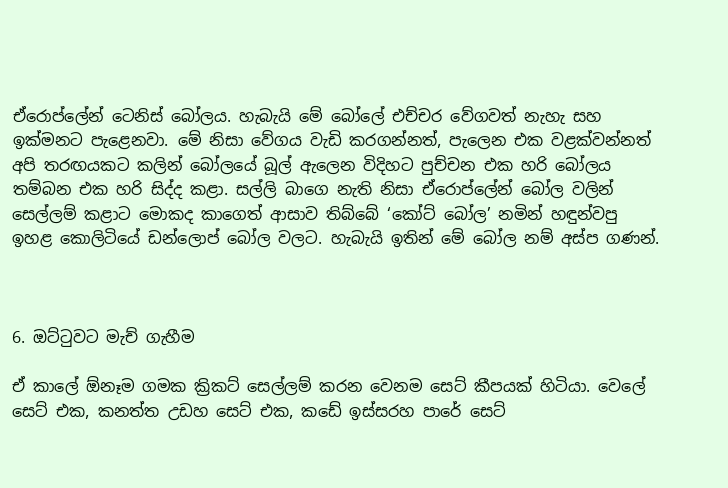ඒරොප්ලේන් ටෙනිස් බෝලය. හැබැයි මේ බෝලේ එච්චර වේගවත් නැහැ සහ ඉක්මනට පැළෙනවා. මේ නිසා වේගය වැඩි කරගන්නත්, පැලෙන එක වළක්වන්නත් අපි තරඟයකට කලින් බෝලයේ බූල් ඇලෙන විදිහට පුච්චන එක හරි බෝලය තම්බන එක හරි සිද්ද කළා. සල්ලි බාගෙ නැති නිසා ඒරොප්ලේන් බෝල වලින් සෙල්ලම් කළාට මොකද කාගෙත් ආසාව තිබ්බේ ‘කෝට් බෝල’ නමින් හඳුන්වපු ඉහළ කොලිටියේ ඩන්ලොප් බෝල වලට. හැබැයි ඉතින් මේ බෝල නම් අස්ප ගණන්.



6. ඔට්ටුවට මැච් ගැහීම

ඒ කාලේ ඕනෑම ගමක ක්‍රිකට් සෙල්ලම් කරන වෙනම සෙට් කීපයක් හිටියා. වෙලේ සෙට් එක, කනත්ත උඩහ සෙට් එක, කඩේ ඉස්සරහ පාරේ සෙට්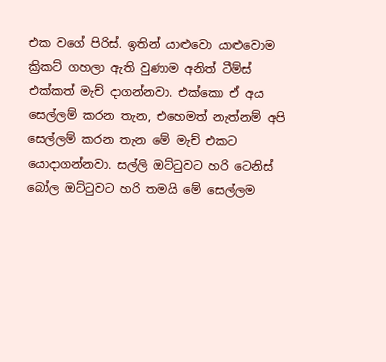එක වගේ පිරිස්. ඉතින් යාළුවො යාළුවොම ක්‍රිකට් ගහලා ඇති වුණාම අනිත් ටීම්ස් එක්කත් මැච් දාගන්නවා. එක්කො ඒ අය සෙල්ලම් කරන තැන, එහෙමත් නැත්නම් අපි සෙල්ලම් කරන තැන මේ මැච් එකට යොදාගන්නවා. සල්ලි ඔට්ටුවට හරි ටෙනිස් බෝල ඔට්ටුවට හරි තමයි මේ සෙල්ලම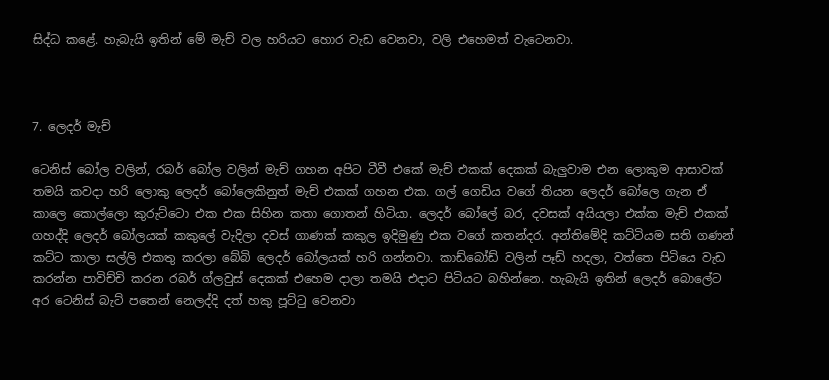සිද්ධ කළේ. හැබැයි ඉතින් මේ මැච් වල හරියට හොර වැඩ වෙනවා, වලි එහෙමත් වැටෙනවා.



7. ලෙදර් මැච්

ටෙනිස් බෝල වලින්, රබර් බෝල වලින් මැච් ගහන අපිට ටීවී එකේ මැච් එකක් දෙකක් බැලුවාම එන ලොකුම ආසාවක් තමයි කවදා හරි ලොකු ලෙදර් බෝලෙකිනුත් මැච් එකක් ගහන එක. ගල් ගෙඩිය වගේ තියන ලෙදර් බෝලෙ ගැන ඒ කාලෙ කොල්ලො කුරුට්ටො එක එක සිහින කතා ගොතන් හිටියා. ලෙදර් බෝලේ බර, දවසක් අයියලා එක්ක මැච් එකක් ගහද්දි ලෙදර් බෝලයක් කකුලේ වැදිලා දවස් ගාණක් කකුල ඉදිමුණු එක වගේ කතන්දර. අන්තිමේදි කට්ටියම සති ගණන් කට්ට කාලා සල්ලි එකතු කරලා බේබි ලෙදර් බෝලයක් හරි ගන්නවා. කාඩ්බෝඩ් වලින් පෑඩ් හදලා, වත්තෙ පිටියෙ වැඩ කරන්න පාවිච්චි කරන රබර් ග්ලවුස් දෙකක් එහෙම දාලා තමයි එදාට පිටියට බහින්නෙ. හැබැයි ඉතින් ලෙදර් බොලේට අර ටෙනිස් බැට් පතෙන් නෙලද්දි දත් හකු පූට්ටු වෙනවා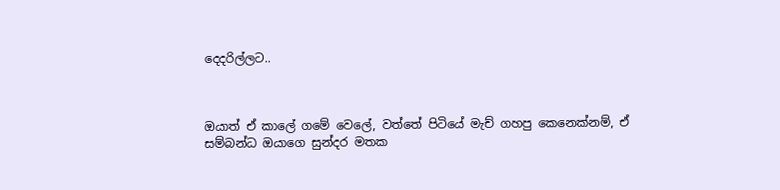දෙදරිල්ලට..



ඔයාත් ඒ කාලේ ගමේ වෙලේ, වත්තේ පිටියේ මැච් ගහපු කෙනෙක්නම්, ඒ සම්බන්ධ ඔයාගෙ සුන්දර මතක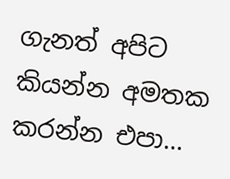ගැනත් අපිට කියන්න අමතක කරන්න එපා…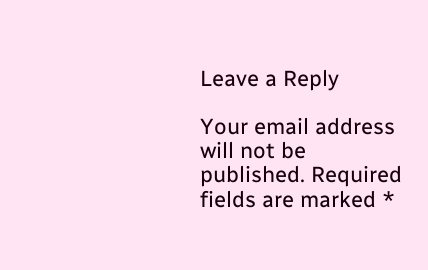Leave a Reply

Your email address will not be published. Required fields are marked *